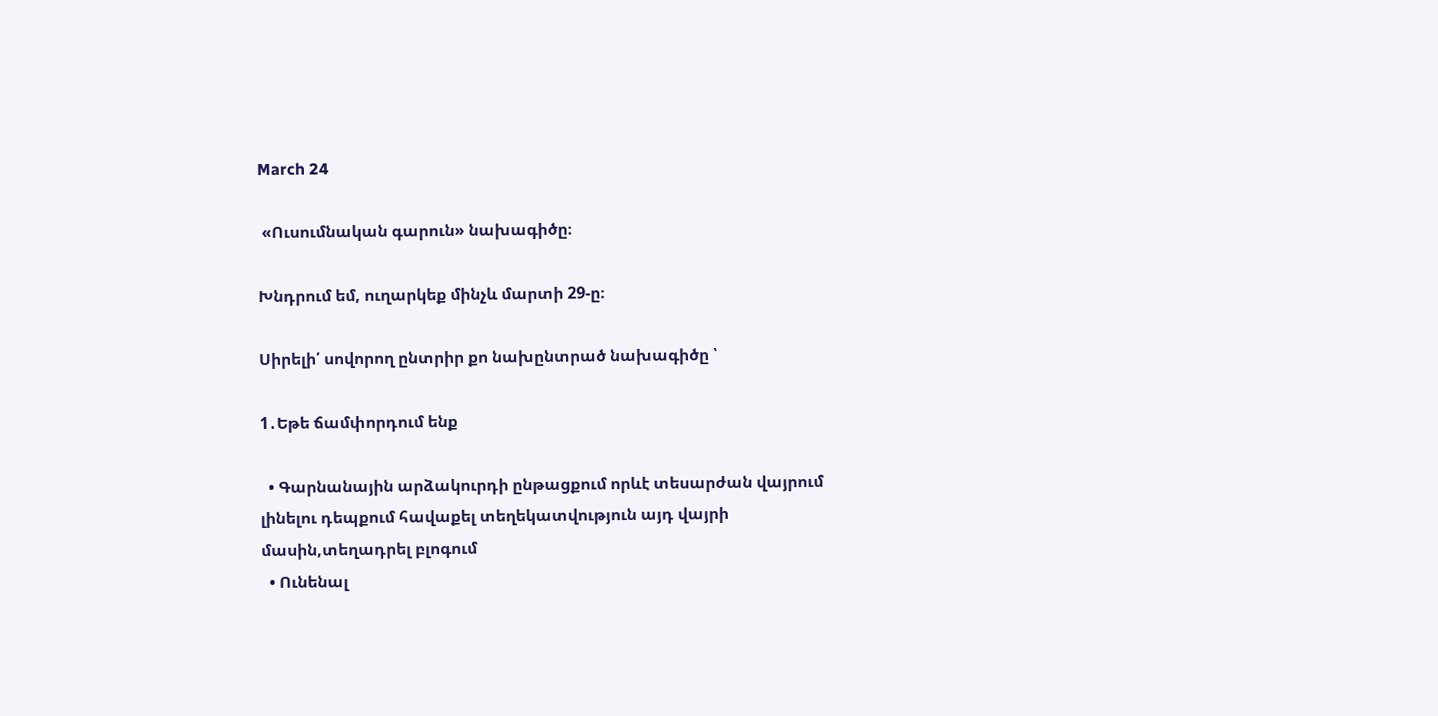March 24

 «Ուսումնական գարուն» նախագիծը։

Խնդրում եմ, ուղարկեք մինչև մարտի 29-ը։

Սիրելի՛ սովորող ընտրիր քո նախընտրած նախագիծը ՝

1․Եթե ճամփորդում ենք

  • Գարնանային արձակուրդի ընթացքում որևէ տեսարժան վայրում լինելու դեպքում հավաքել տեղեկատվություն այդ վայրի մասին,տեղադրել բլոգում
  • Ունենալ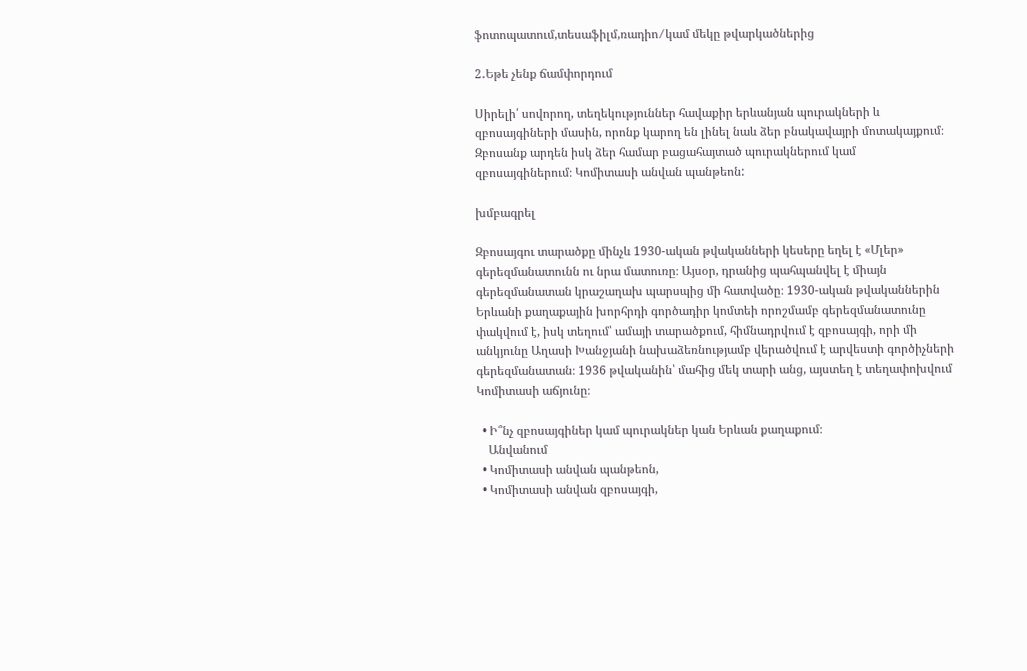ֆոտոպատում,տեսաֆիլմ,ռադիո ⁄ կամ մեկը թվարկածներից

2․Եթե չենք ճամփորդում

Սիրելի՛ սովորող, տեղեկություններ հավաքիր երևանյան պուրակների և զբոսայգիների մասին, որոնք կարող են լինել նաև ձեր բնակավայրի մոտակայքում։ Զբոսանք արդեն իսկ ձեր համար բացահայտած պուրակներում կամ զբոսայգիներում։ Կոմիտասի անվան պանթեոն:

խմբագրել

Զբոսայգու տարածքը մինչև 1930-ական թվականների կեսերը եղել է «Մլեր» գերեզմանատունն ու նրա մատուռը։ Այսօր, դրանից պահպանվել է միայն գերեզմանատան կրաշաղախ պարսպից մի հատվածը։ 1930-ական թվականներին Երևանի քաղաքային խորհրդի գործադիր կոմտեի որոշմամբ գերեզմանատունը փակվում է, իսկ տեղում՝ ամայի տարածքում, հիմնադրվում է զբոսայգի, որի մի անկյունը Աղասի Խանջյանի նախաձեռնությամբ վերածվում է արվեստի գործիչների գերեզմանատան։ 1936 թվականին՝ մահից մեկ տարի անց, այստեղ է տեղափոխվում Կոմիտասի աճյունը։

  • Ի՞նչ զբոսայգիներ կամ պուրակներ կան Երևան քաղաքում։
    Անվանում
  • Կոմիտասի անվան պանթեոն,
  • Կոմիտասի անվան զբոսայգի,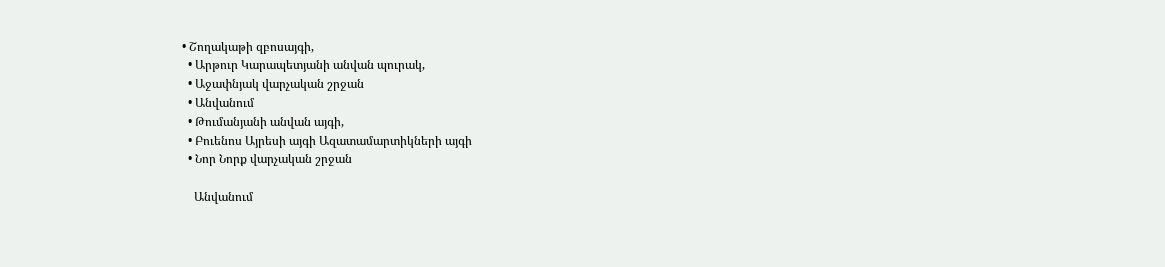• Շողակաթի զբոսայգի,
  • Արթուր Կարապետյանի անվան պուրակ,
  • Աջափնյակ վարչական շրջան
  • Անվանում
  • Թումանյանի անվան այգի,
  • Բուենոս Այրեսի այգի Ազատամարտիկների այգի
  • Նոր Նորք վարչական շրջան

    Անվանում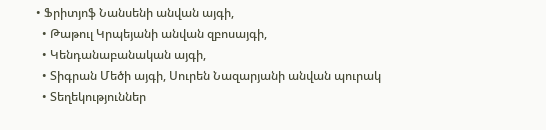• Ֆրիտյոֆ Նանսենի անվան այգի,
  • Թաթուլ Կրպեյանի անվան զբոսայգի,
  • Կենդանաբանական այգի,
  • Տիգրան Մեծի այգի, Սուրեն Նազարյանի անվան պուրակ
  • Տեղեկություններ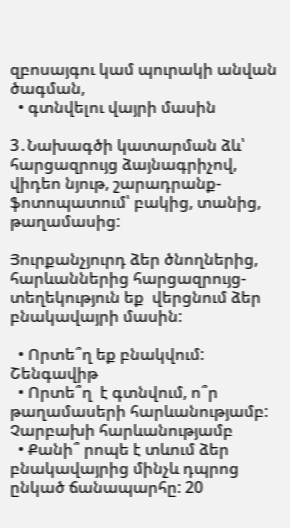զբոսայգու կամ պուրակի անվան ծագման,
  • գտնվելու վայրի մասին

3․Նախագծի կատարման ձև՝ հարցազրույց ձայնագրիչով, վիդեո նյութ, շարադրանք- ֆոտոպատում՝ բակից, տանից, թաղամասից:

Յուրքանչյուրդ ձեր ծնողներից, հարևաններից հարցազրույց-տեղեկություն եք  վերցնում ձեր բնակավայրի մասին:

  • Որտե՞ղ եք բնակվում: Շենգավիթ
  • Որտե՞ղ  է գտնվում, ո՞ր թաղամասերի հարևանությամբ: Չարբախի հարևանությամբ
  • Քանի՞ րոպե է տևում ձեր բնակավայրից մինչև դպրոց ընկած ճանապարհը: 20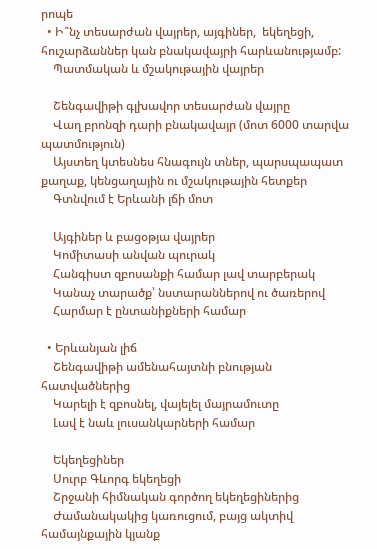րոպե
  • Ի՞նչ տեսարժան վայրեր, այգիներ,  եկեղեցի, հուշարձաններ կան բնակավայրի հարևանությամբ:
    Պատմական և մշակութային վայրեր

    Շենգավիթի գլխավոր տեսարժան վայրը
    Վաղ բրոնզի դարի բնակավայր (մոտ 6000 տարվա պատմություն)
    Այստեղ կտեսնես հնագույն տներ, պարսպապատ քաղաք, կենցաղային ու մշակութային հետքեր
    Գտնվում է Երևանի լճի մոտ

    Այգիներ և բացօթյա վայրեր
    Կոմիտասի անվան պուրակ
    Հանգիստ զբոսանքի համար լավ տարբերակ
    Կանաչ տարածք՝ նստարաններով ու ծառերով
    Հարմար է ընտանիքների համար

  • Երևանյան լիճ
    Շենգավիթի ամենահայտնի բնության հատվածներից
    Կարելի է զբոսնել, վայելել մայրամուտը
    Լավ է նաև լուսանկարների համար

    Եկեղեցիներ
    Սուրբ Գևորգ եկեղեցի
    Շրջանի հիմնական գործող եկեղեցիներից
    Ժամանակակից կառուցում, բայց ակտիվ համայնքային կյանք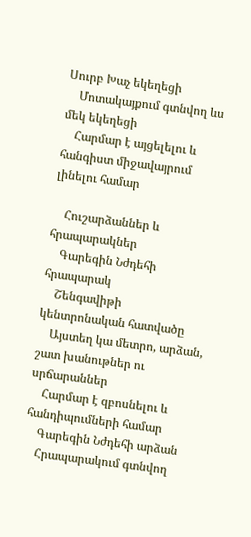Սուրբ Խաչ եկեղեցի
    Մոտակայքում գտնվող ևս մեկ եկեղեցի
    Հարմար է այցելելու և հանգիստ միջավայրում լինելու համար

    Հուշարձաններ և հրապարակներ
    Գարեգին Նժդեհի հրապարակ
    Շենգավիթի կենտրոնական հատվածը
    Այստեղ կա մետրո, արձան, շատ խանութներ ու սրճարաններ
    Հարմար է զբոսնելու և հանդիպումների համար
    Գարեգին Նժդեհի արձան
    Հրապարակում գտնվող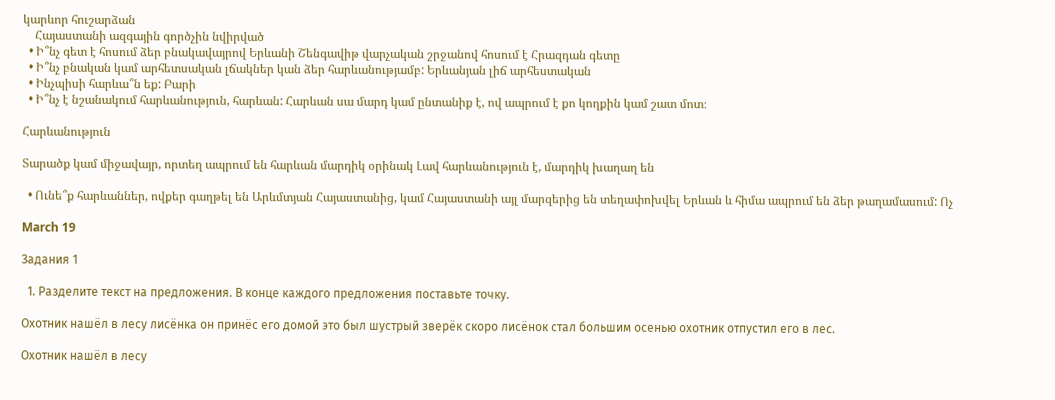կարևոր հուշարձան
    Հայաստանի ազգային գործչին նվիրված
  • Ի՞նչ գետ է հոսում ձեր բնակավայրով Երևանի Շենգավիթ վարչական շրջանով հոսում է Հրազդան գետը
  • Ի՞նչ բնական կամ արհետսական լճակներ կան ձեր հարևանությամբ: Երևանյան լիճ արհեստական
  • Ինչպիսի հարևա՞ն եք: Բարի
  • Ի՞նչ է նշանակում հարևանություն, հարևան: Հարևան սա մարդ կամ ընտանիք է, ով ապրում է քո կողքին կամ շատ մոտ։

Հարևանություն

Տարածք կամ միջավայր, որտեղ ապրում են հարևան մարդիկ օրինակ Լավ հարևանություն է, մարդիկ խաղաղ են

  • Ունե՞ք հարևաններ, ովքեր գաղթել են Արևմտյան Հայաստանից, կամ Հայաստանի այլ մարզերից են տեղափոխվել Երևան և հիմա ապրում են ձեր թաղամասում: Ոչ

March 19

Задания 1

  1. Разделите текст на предложения. В конце каждого предложения поставьте точку.

Охотник нашёл в лесу лисёнка он принёс его домой это был шустрый зверёк скоро лисёнок стал большим осенью охотник отпустил его в лес.

Охотник нашёл в лесу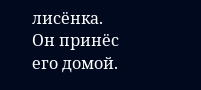лисёнка.
Он принёс его домой.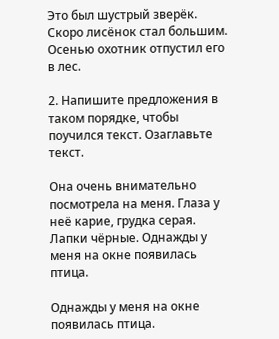Это был шустрый зверёк.
Скоро лисёнок стал большим.
Осенью охотник отпустил его в лес.

2. Напишите предложения в таком порядке, чтобы поучился текст. Озаглавьте текст.

Она очень внимательно посмотрела на меня. Глаза у неё карие, грудка серая. Лапки чёрные. Однажды у меня на окне появилась птица.

Однажды у меня на окне появилась птица.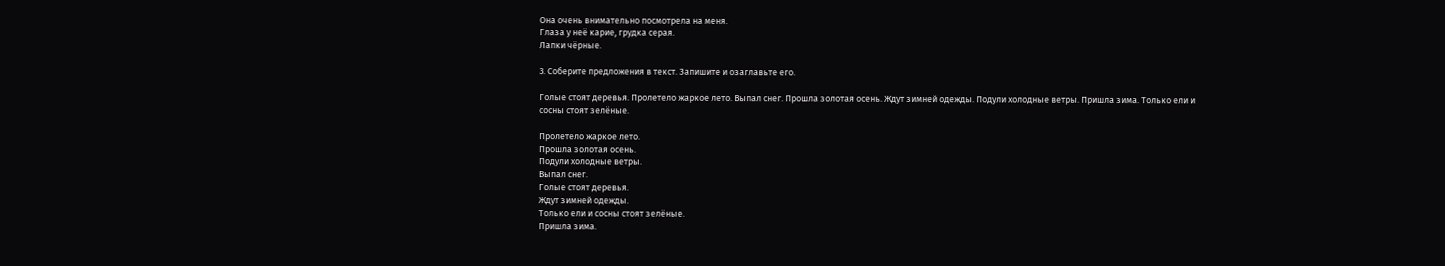Она очень внимательно посмотрела на меня.
Глаза у неё карие, грудка серая.
Лапки чёрные.

3. Соберите предложения в текст. Запишите и озаглавьте его.

Голые стоят деревья. Пролетело жаркое лето. Выпал снег. Прошла золотая осень. Ждут зимней одежды. Подули холодные ветры. Пришла зима. Только ели и сосны стоят зелёные.

Пролетело жаркое лето.
Прошла золотая осень.
Подули холодные ветры.
Выпал снег.
Голые стоят деревья.
Ждут зимней одежды.
Только ели и сосны стоят зелёные.
Пришла зима.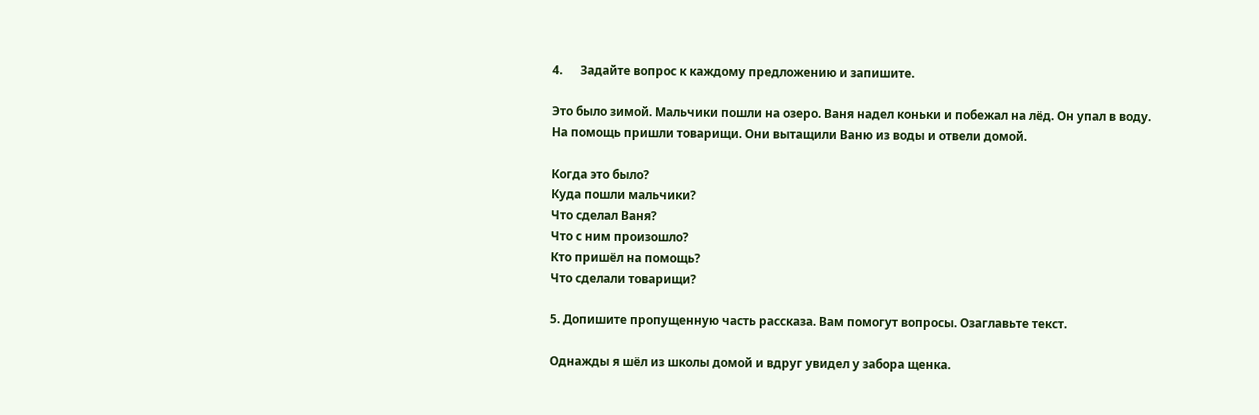4.      Задайте вопрос к каждому предложению и запишите.

Это было зимой. Мальчики пошли на озеро. Ваня надел коньки и побежал на лёд. Он упал в воду. На помощь пришли товарищи. Они вытащили Ваню из воды и отвели домой.

Когда это было?
Куда пошли мальчики?
Что сделал Ваня?
Что с ним произошло?
Кто пришёл на помощь?
Что сделали товарищи?

5. Допишите пропущенную часть рассказа. Вам помогут вопросы. Озаглавьте текст.

Однажды я шёл из школы домой и вдруг увидел у забора щенка.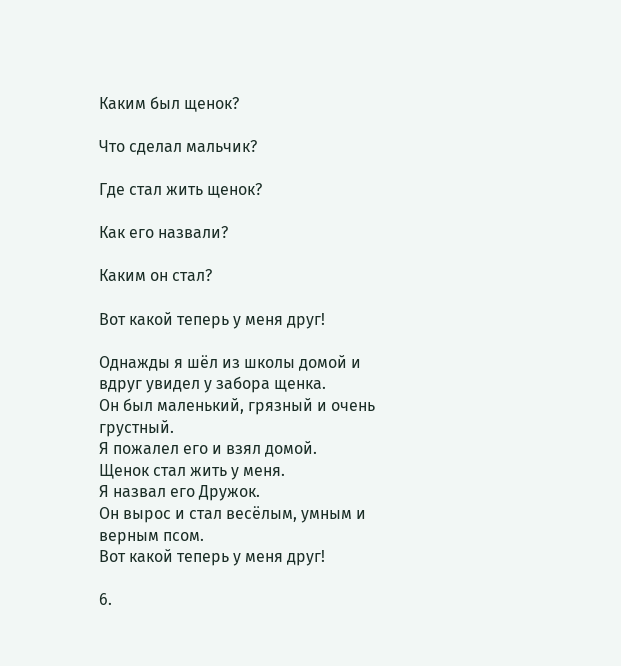Каким был щенок?

Что сделал мальчик?

Где стал жить щенок?

Как его назвали?

Каким он стал?

Вот какой теперь у меня друг!

Однажды я шёл из школы домой и вдруг увидел у забора щенка.
Он был маленький, грязный и очень грустный.
Я пожалел его и взял домой.
Щенок стал жить у меня.
Я назвал его Дружок.
Он вырос и стал весёлым, умным и верным псом.
Вот какой теперь у меня друг!

6.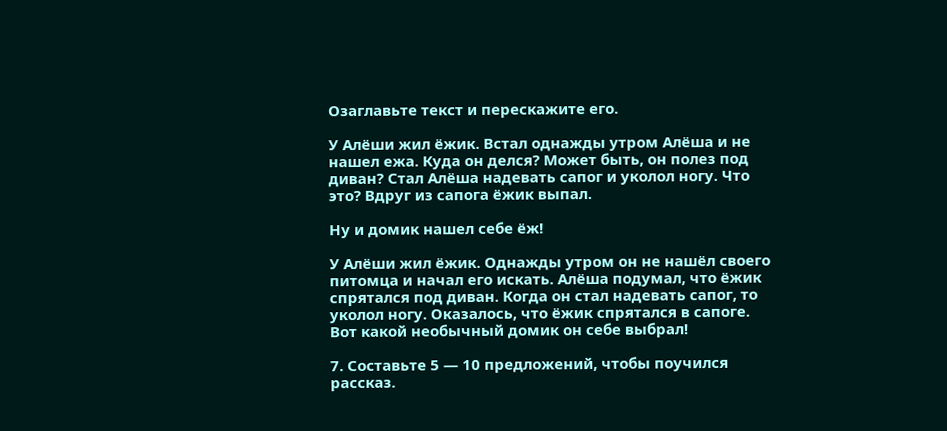Озаглавьте текст и перескажите его.

У Алёши жил ёжик. Встал однажды утром Алёша и не нашел ежа. Куда он делся? Может быть, он полез под диван? Стал Алёша надевать сапог и уколол ногу. Что это? Вдруг из сапога ёжик выпал.

Ну и домик нашел себе ёж!

У Алёши жил ёжик. Однажды утром он не нашёл своего питомца и начал его искать. Алёша подумал, что ёжик спрятался под диван. Когда он стал надевать сапог, то уколол ногу. Оказалось, что ёжик спрятался в сапоге. Вот какой необычный домик он себе выбрал!

7. Составьте 5 — 10 предложений, чтобы поучился рассказ.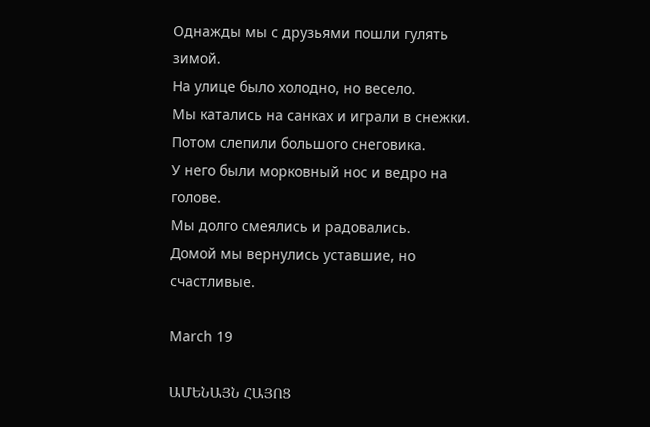Однажды мы с друзьями пошли гулять зимой.
На улице было холодно, но весело.
Мы катались на санках и играли в снежки.
Потом слепили большого снеговика.
У него были морковный нос и ведро на голове.
Мы долго смеялись и радовались.
Домой мы вернулись уставшие, но счастливые.

March 19

ԱՄԵՆԱՅՆ ՀԱՅՈՑ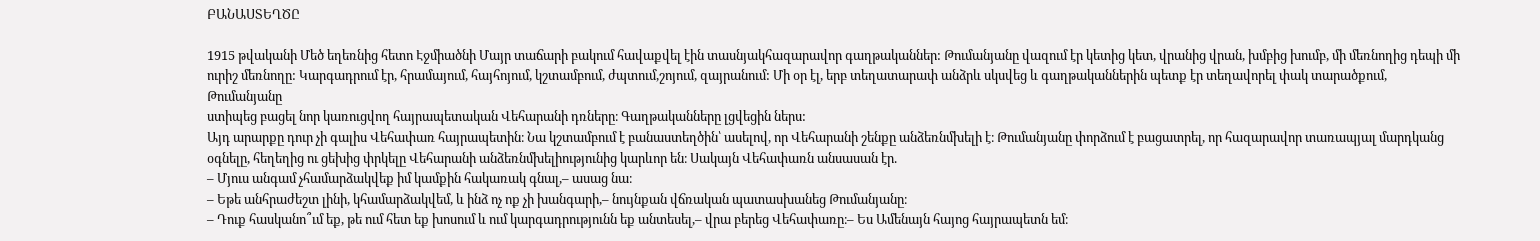ԲԱՆԱՍՏԵՂԾԸ

1915 թվականի Մեծ եղեռնից հետո Էջմիածնի Մայր տաճարի բակում հավաքվել էին տասնյակհազարավոր գաղթականներ: Թումանյանը վազում էր կետից կետ, վրանից վրան, խմբից խումբ, մի մեռնողից դեպի մի ուրիշ մեռնողը: Կարգադրում էր, հրամայում, հայհոյում, կշտամբում, ժպտում,շոյում, զայրանում: Մի օր էլ, երբ տեղատարափ անձրև սկսվեց և գաղթականներին պետք էր տեղավորել փակ տարածքում, Թումանյանը
ստիպեց բացել նոր կառուցվող հայրապետական Վեհարանի դռները։ Գաղթականները լցվեցին ներս:
Այդ արարքը դուր չի գալիս Վեհափառ հայրապետին։ Նա կշտամբում է բանաստեղծին՝ ասելով, որ Վեհարանի շենքը անձեռնմխելի է։ Թումանյանը փորձում է բացատրել, որ հազարավոր տառապյալ մարդկանց օգնելը, հեղեղից ու ցեխից փրկելը Վեհարանի անձեռնմխելիությունից կարևոր են։ Սակայն Վեհափառն անսասան էր.
– Մյուս անգամ չհամարձակվեք իմ կամքին հակառակ գնալ,– ասաց նա։
– Եթե անհրաժեշտ լինի, կհամարձակվեմ, և ինձ ոչ ոք չի խանգարի,– նույնքան վճռական պատասխանեց Թումանյանը։
– Դուք հասկանո՞ւմ եք, թե ում հետ եք խոսում և ում կարգադրությունն եք անտեսել,– վրա բերեց Վեհափառը։– Ես Ամենայն հայոց հայրապետն եմ։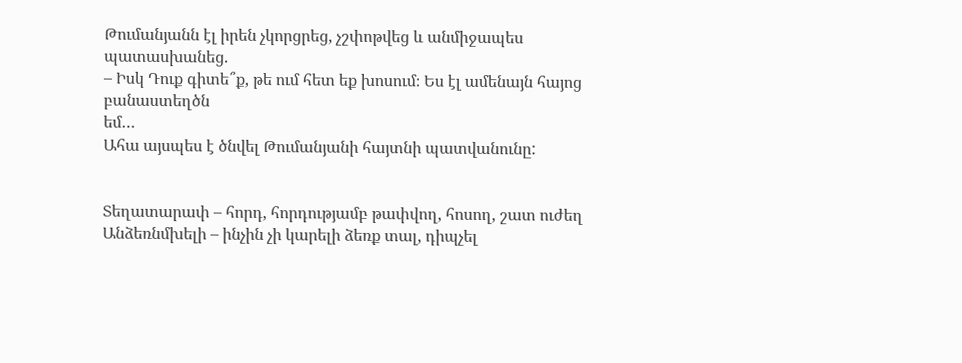Թումանյանն էլ իրեն չկորցրեց, չշփոթվեց և անմիջապես պատասխանեց.
– Իսկ Դուք գիտե՞ք, թե ում հետ եք խոսում։ Ես էլ ամենայն հայոց բանաստեղծն
եմ…
Ահա այսպես է ծնվել Թումանյանի հայտնի պատվանունը:


Տեղատարափ – հորդ, հորդությամբ թափվող, հոսող, շատ ուժեղ
Անձեռնմխելի – ինչին չի կարելի ձեռք տալ, դիպչել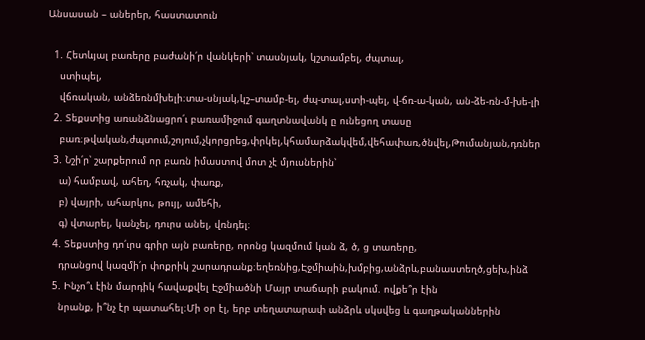Անսասան – աներեր, հաստատուն

  1. Հետևյալ բառերը բաժանի՛ր վանկերի՝ տասնյակ, կշտամբել, ժպտալ,
    ստիպել,
    վճռական, անձեռնմխելի։տա-սնյակ,կշ–տամբ-ել, ժպ-տալ,ստի-պել, վ-ճռ-ա-կան, ան-ձե-ռն-մ-խե-լի
  2. Տեքստից առանձնացրո՛ւ բառամիջում գաղտնավանկ ը ունեցող տասը
    բառ։թվական,ժպտում,շոյում,չկորցրեց,փրկել,կհամարձակվեմ,վեհափառ,ծնվել,Թումանյան,դռներ
  3. Նշի՛ր՝ շարքերում որ բառն իմաստով մոտ չէ մյուսներին՝
    ա) համբավ, ահեղ, հռչակ, փառք,
    բ) վայրի, ահարկու, թույլ, ամեհի,
    գ) վտարել, կանչել, դուրս անել, վռնդել։
  4. Տեքստից դո՛ւրս գրիր այն բառերը, որոնց կազմում կան ձ, ծ, ց տառերը,
    դրանցով կազմի՛ր փոքրիկ շարադրանք։եղեռնից,Էջմիաին,խմբից,անձրև,բանաստեղծ,ցեխ,ինձ
  5. Ինչո՞ւ էին մարդիկ հավաքվել Էջմիածնի Մայր տաճարի բակում. ովքե՞ր էին
    նրանք, ի՞նչ էր պատահել։Մի օր էլ, երբ տեղատարափ անձրև սկսվեց և գաղթականներին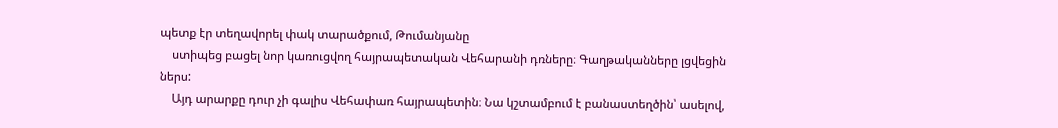պետք էր տեղավորել փակ տարածքում, Թումանյանը
    ստիպեց բացել նոր կառուցվող հայրապետական Վեհարանի դռները։ Գաղթականները լցվեցին ներս:
    Այդ արարքը դուր չի գալիս Վեհափառ հայրապետին։ Նա կշտամբում է բանաստեղծին՝ ասելով,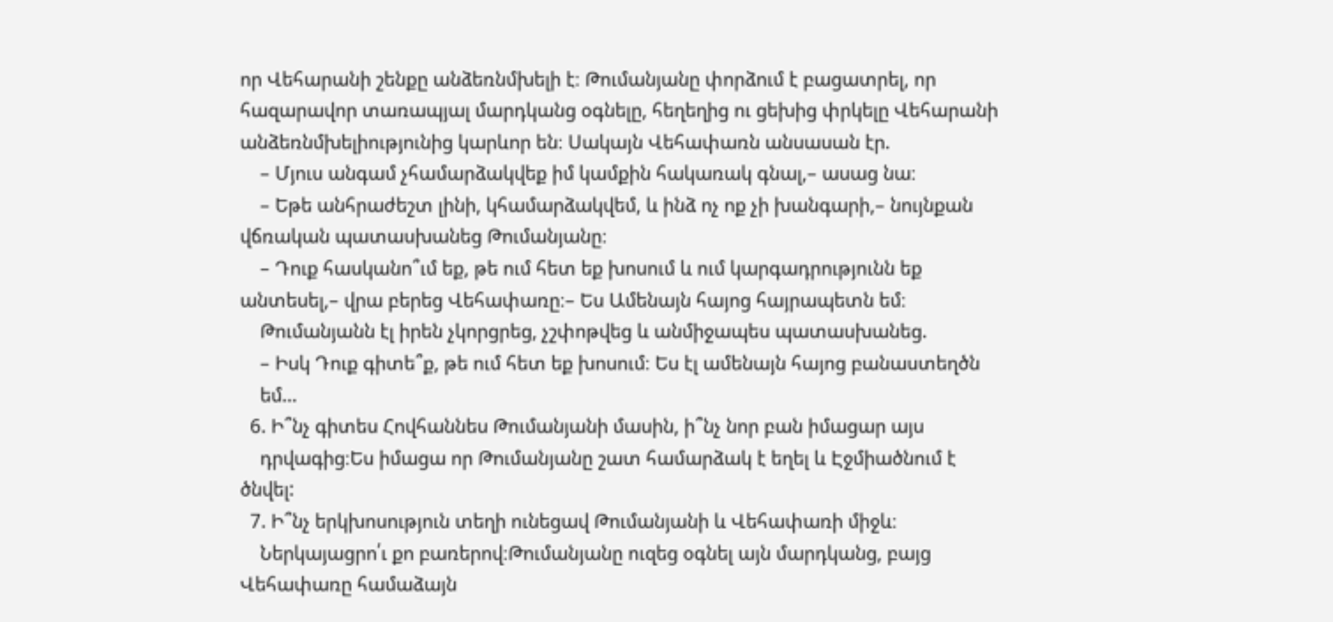որ Վեհարանի շենքը անձեռնմխելի է։ Թումանյանը փորձում է բացատրել, որ հազարավոր տառապյալ մարդկանց օգնելը, հեղեղից ու ցեխից փրկելը Վեհարանի անձեռնմխելիությունից կարևոր են։ Սակայն Վեհափառն անսասան էր.
    – Մյուս անգամ չհամարձակվեք իմ կամքին հակառակ գնալ,– ասաց նա։
    – Եթե անհրաժեշտ լինի, կհամարձակվեմ, և ինձ ոչ ոք չի խանգարի,– նույնքան վճռական պատասխանեց Թումանյանը։
    – Դուք հասկանո՞ւմ եք, թե ում հետ եք խոսում և ում կարգադրությունն եք անտեսել,– վրա բերեց Վեհափառը։– Ես Ամենայն հայոց հայրապետն եմ։
    Թումանյանն էլ իրեն չկորցրեց, չշփոթվեց և անմիջապես պատասխանեց.
    – Իսկ Դուք գիտե՞ք, թե ում հետ եք խոսում։ Ես էլ ամենայն հայոց բանաստեղծն
    եմ…
  6. Ի՞նչ գիտես Հովհաննես Թումանյանի մասին, ի՞նչ նոր բան իմացար այս
    դրվագից։Ես իմացա որ Թումանյանը շատ համարձակ է եղել և Էջմիածնում է ծնվել:
  7. Ի՞նչ երկխոսություն տեղի ունեցավ Թումանյանի և Վեհափառի միջև։
    Ներկայացրո՛ւ քո բառերով։Թումանյանը ուզեց օգնել այն մարդկանց, բայց Վեհափառը համաձայն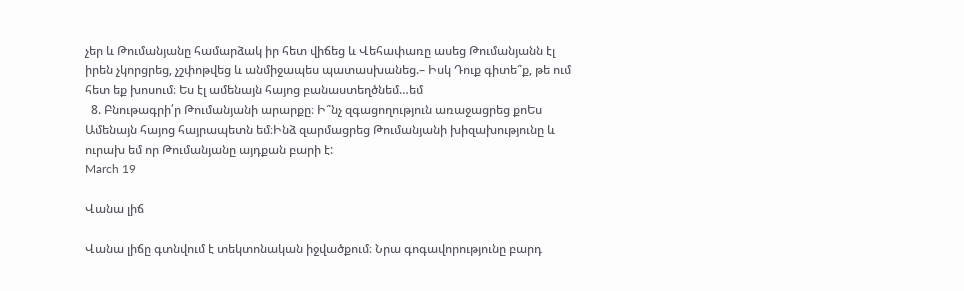չեր և Թումանյանը համարձակ իր հետ վիճեց և Վեհափառը ասեց Թումանյանն էլ իրեն չկորցրեց, չշփոթվեց և անմիջապես պատասխանեց.– Իսկ Դուք գիտե՞ք, թե ում հետ եք խոսում։ Ես էլ ամենայն հայոց բանաստեղծնեմ…եմ
  8. Բնութագրի՛ր Թումանյանի արարքը։ Ի՞նչ զգացողություն առաջացրեց քոԵս Ամենայն հայոց հայրապետն եմ։Ինձ զարմացրեց Թումանյանի խիզախությունը և ուրախ եմ որ Թումանյանը այդքան բարի է:
March 19

Վանա լիճ

Վանա լիճը գտնվում է տեկտոնական իջվածքում։ Նրա գոգավորությունը բարդ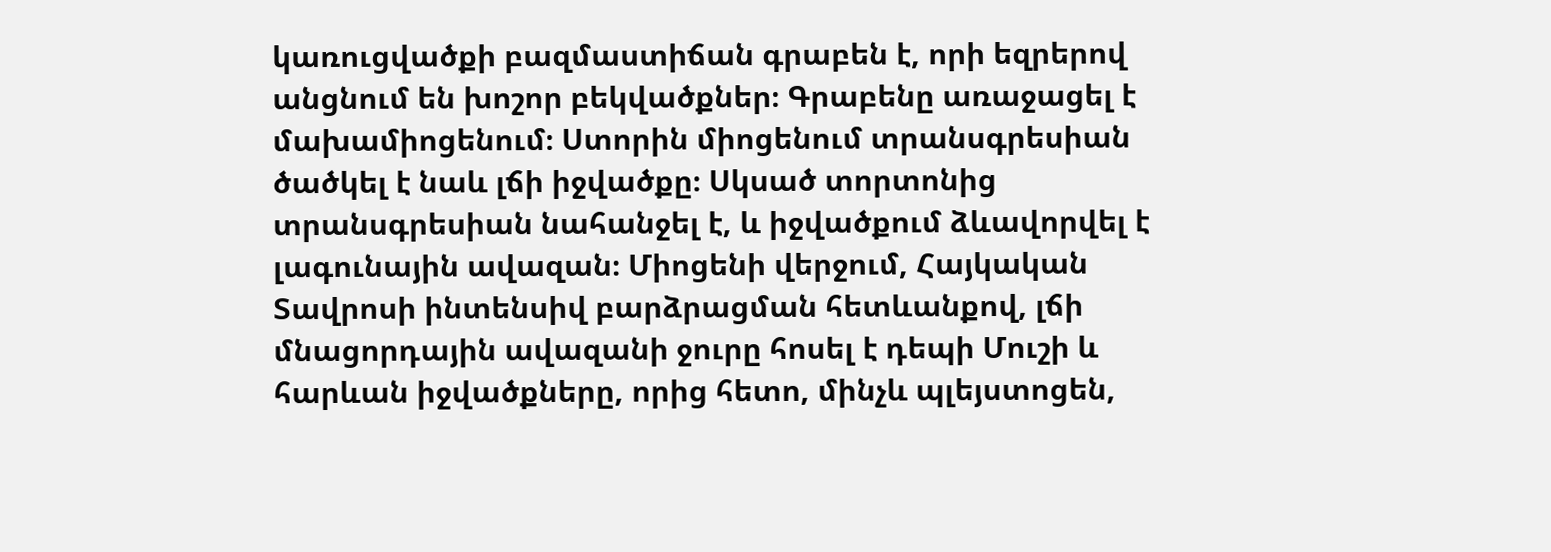կառուցվածքի բազմաստիճան գրաբեն է, որի եզրերով անցնում են խոշոր բեկվածքներ։ Գրաբենը առաջացել է մախամիոցենում։ Ստորին միոցենում տրանսգրեսիան ծածկել է նաև լճի իջվածքը։ Սկսած տորտոնից տրանսգրեսիան նահանջել է, և իջվածքում ձևավորվել է լագունային ավազան։ Միոցենի վերջում, Հայկական Տավրոսի ինտենսիվ բարձրացման հետևանքով, լճի մնացորդային ավազանի ջուրը հոսել է դեպի Մուշի և հարևան իջվածքները, որից հետո, մինչև պլեյստոցեն,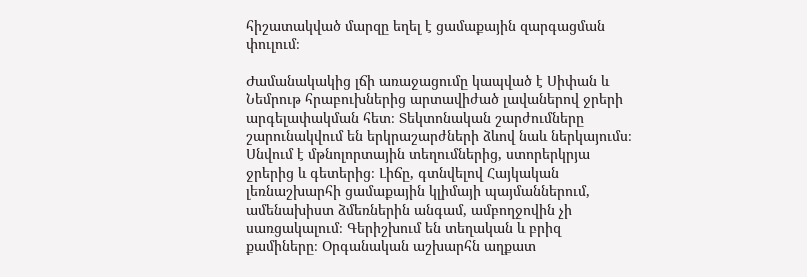հիշատակված մարզը եղել է ցամաքային զարգացման փուլում։

Ժամանակակից լճի առաջացումը կապված է Սիփան և Նեմրութ հրաբուխներից արտավիժած լավաներով ջրերի արգելափակման հետ։ Տեկտոնական շարժումները շարունակվում են երկրաշարժների ձևով նաև ներկայումս։ Սնվում է մթնոլորտային տեղումներից, ստորերկրյա ջրերից և գետերից։ Լիճը, գտնվելով Հայկական լեռնաշխարհի ցամաքային կլիմայի պայմաններում, ամենախիստ ձմեռներին անգամ, ամբողջովին չի սառցակալում։ Գերիշխում են տեղական և բրիզ քամիները։ Օրգանական աշխարհն աղքատ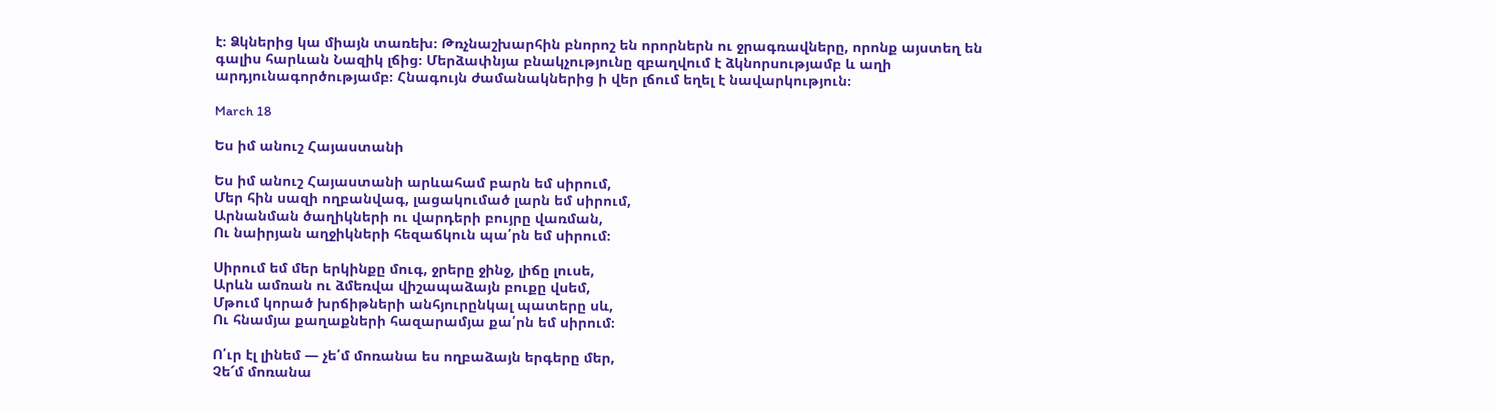է։ Ձկներից կա միայն տառեխ։ Թռչնաշխարհին բնորոշ են որորներն ու ջրագռավները, որոնք այստեղ են գալիս հարևան Նազիկ լճից։ Մերձափնյա բնակչությունը զբաղվում է ձկնորսությամբ և աղի արդյունագործությամբ։ Հնագույն ժամանակներից ի վեր լճում եղել է նավարկություն։

March 18

Ես իմ անուշ Հայաստանի

Ես իմ անուշ Հայաստանի արևահամ բարն եմ սիրում,
Մեր հին սազի ողբանվագ, լացակումած լարն եմ սիրում,
Արնանման ծաղիկների ու վարդերի բույրը վառման,
Ու նաիրյան աղջիկների հեզաճկուն պա՛րն եմ սիրում։

Սիրում եմ մեր երկինքը մուգ, ջրերը ջինջ, լիճը լուսե,
Արևն ամռան ու ձմեռվա վիշապաձայն բուքը վսեմ,
Մթում կորած խրճիթների անհյուրընկալ պատերը սև,
Ու հնամյա քաղաքների հազարամյա քա՛րն եմ սիրում։

Ո՛ւր էլ լինեմ — չե՛մ մոռանա ես ողբաձայն երգերը մեր,
Չե՜մ մոռանա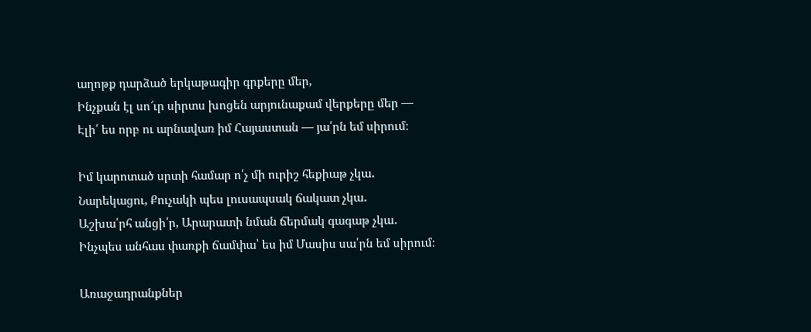աղոթք դարձած երկաթագիր գրքերը մեր,
Ինչքան էլ սո՜ւր սիրտս խոցեն արյունաքամ վերքերը մեր —
Էլի՛ ես որբ ու արնավառ իմ Հայաստան — յա՛րն եմ սիրում։

Իմ կարոտած սրտի համար ո՛չ մի ուրիշ հեքիաթ չկա․
Նարեկացու, Քուչակի պես լուսապսակ ճակատ չկա․
Աշխա՛րհ անցի՛ր, Արարատի նման ճերմակ գագաթ չկա․
Ինչպես անհաս փառքի ճամփա՝ ես իմ Մասիս սա՛րն եմ սիրում։

Առաջադրանքներ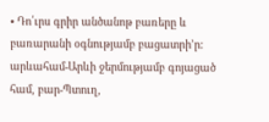• Դո՛ւրս գրիր անծանոթ բառերը և բառարանի օգնությամբ բացատրի’ր: արևահամ-Արևի ջերմությամբ գոյացած համ, բար-Պտուղ,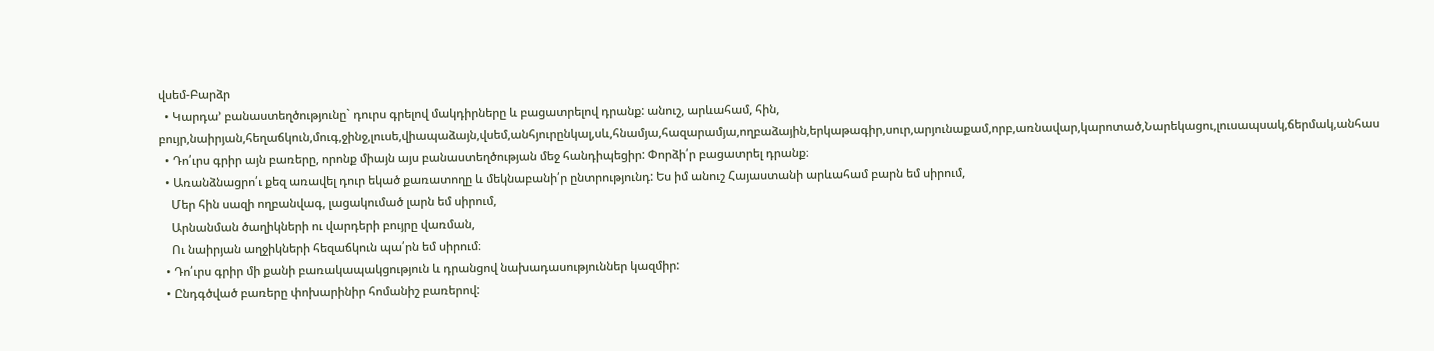վսեմ-Բարձր
  • Կարդա’ բանաստեղծությունը` դուրս գրելով մակդիրները և բացատրելով դրանք: անուշ, արևահամ, հին, բույր,նաիրյան,հեղաճկուն,մուգ,ջինջ,լուսե,վիապաձայն,վսեմ,անհյուրընկալ,սև,հնամյա,հազարամյա,ողբաձային,երկաթագիր,սուր,արյունաքամ,որբ,առնավար,կարոտած,Նարեկացու,լուսապսակ,ճերմակ,անհաս
  • Դո՛ւրս գրիր այն բառերը, որոնք միայն այս բանաստեղծության մեջ հանդիպեցիր: Փորձի՛ր բացատրել դրանք։
  • Առանձնացրո՛ւ քեզ առավել դուր եկած քառատողը և մեկնաբանի՛ր ընտրությունդ: Ես իմ անուշ Հայաստանի արևահամ բարն եմ սիրում,
    Մեր հին սազի ողբանվագ, լացակումած լարն եմ սիրում,
    Արնանման ծաղիկների ու վարդերի բույրը վառման,
    Ու նաիրյան աղջիկների հեզաճկուն պա՛րն եմ սիրում։
  • Դո՛ւրս գրիր մի քանի բառակապակցություն և դրանցով նախադասություններ կազմիր:
  • Ընդգծված բառերը փոխարինիր հոմանիշ բառերով: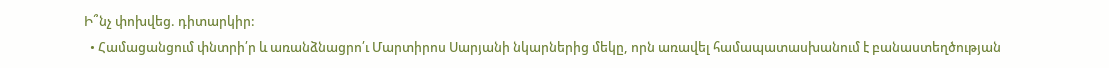Ի՞նչ փոխվեց. դիտարկիր:
  • Համացանցում փնտրի՛ր և առանձնացրո՛ւ Մարտիրոս Սարյանի նկարներից մեկը, որն առավել համապատասխանում է բանաստեղծության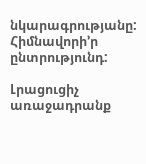նկարագրությանը: Հիմնավորի’ր ընտրությունդ:

Լրացուցիչ առաջադրանք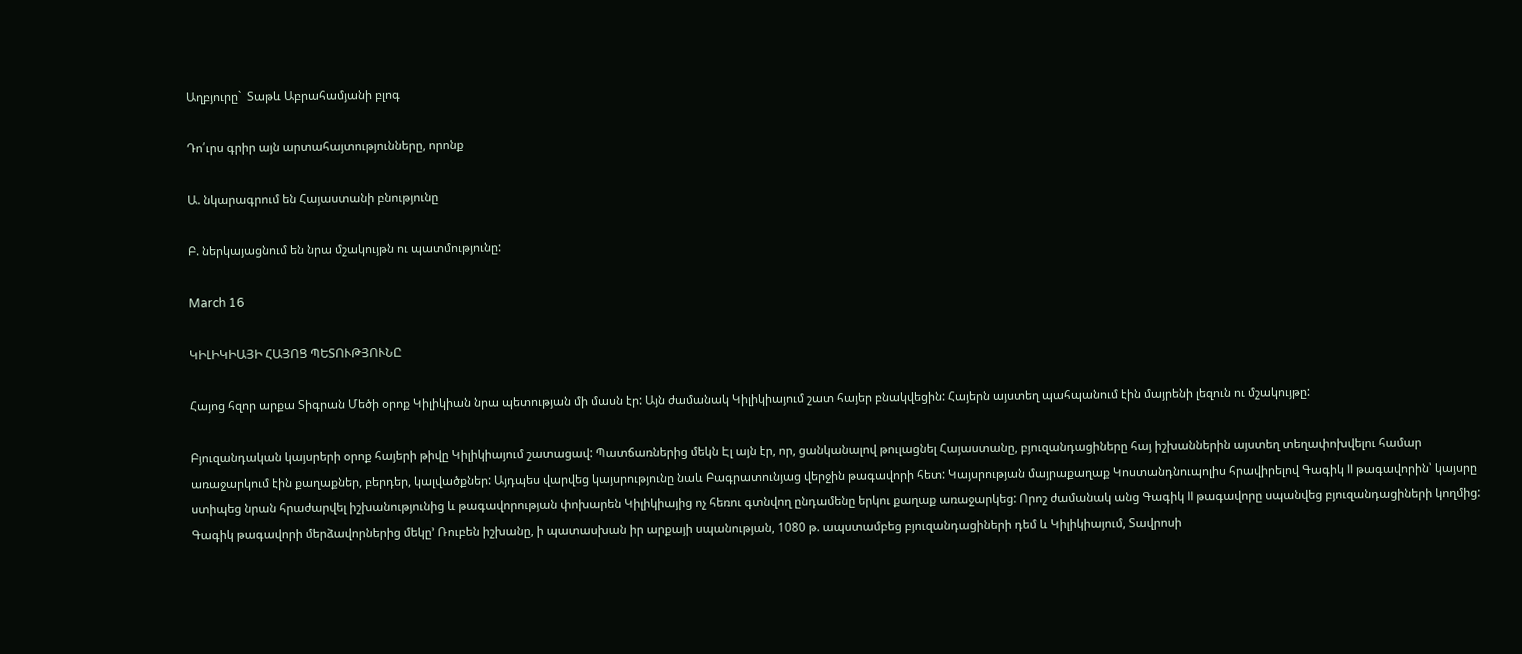Աղբյուրը`  Տաթև Աբրահամյանի բլոգ

Դո՛ւրս գրիր այն արտահայտությունները, որոնք

Ա. նկարագրում են Հայաստանի բնությունը

Բ. ներկայացնում են նրա մշակույթն ու պատմությունը:

March 16

ԿԻԼԻԿԻԱՅԻ ՀԱՅՈՑ ՊԵՏՈՒԹՅՈՒՆԸ

Հայոց հզոր արքա Տիգրան Մեծի օրոք Կիլիկիան նրա պետության մի մասն էր: Այն ժամանակ Կիլիկիայում շատ հայեր բնակվեցին: Հայերն այստեղ պահպանում էին մայրենի լեզուն ու մշակույթը:

Բյուզանդական կայսրերի օրոք հայերի թիվը Կիլիկիայում շատացավ: Պատճառներից մեկն Էլ այն էր, որ, ցանկանալով թուլացնել Հայաստանը, բյուզանդացիները հայ իշխաններին այստեղ տեղափոխվելու համար առաջարկում էին քաղաքներ, բերդեր, կալվածքներ: Այդպես վարվեց կայսրությունը նաև Բագրատունյաց վերջին թագավորի հետ: Կայսրության մայրաքաղաք Կոստանդնուպոլիս հրավիրելով Գագիկ II թագավորին՝ կայսրը ստիպեց նրան հրաժարվել իշխանությունից և թագավորության փոխարեն Կիլիկիայից ոչ հեռու գտնվող ընդամենը երկու քաղաք առաջարկեց: Որոշ ժամանակ անց Գագիկ II թագավորը սպանվեց բյուզանդացիների կողմից: Գագիկ թագավորի մերձավորներից մեկը’ Ռուբեն իշխանը, ի պատասխան իր արքայի սպանության, 1080 թ. ապստամբեց բյուզանդացիների դեմ և Կիլիկիայում, Տավրոսի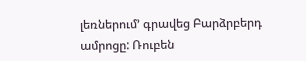լեռներում’ գրավեց Բարձրբերդ ամրոցը: Ռուբեն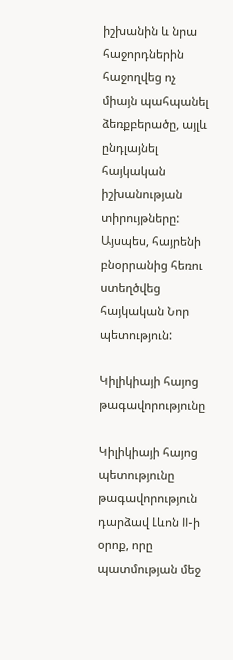իշխանին և նրա հաջորդներին հաջողվեց ոչ միայն պահպանել ձեռքբերածը, այլև ընդլայնել հայկական իշխանության տիրույթները: Այսպես, հայրենի բնօրրանից հեռու ստեղծվեց հայկական Նոր պետություն:

Կիլիկիայի հայոց թագավորությունը

Կիլիկիայի հայոց պետությունը թագավորություն դարձավ Լևոն II-ի օրոք, որը պատմության մեջ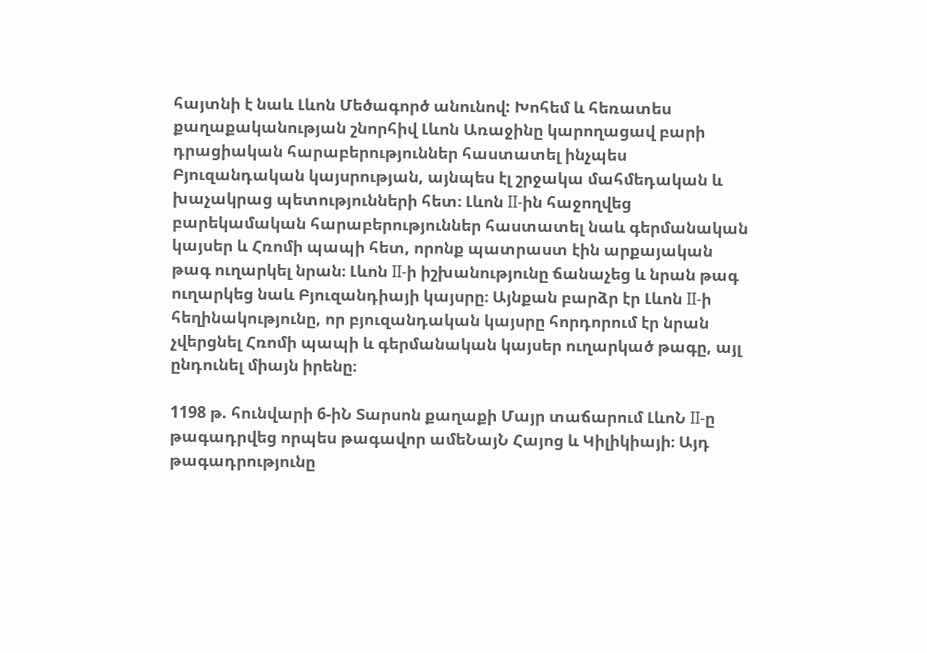հայտնի է նաև Լևոն Մեծագործ անունով: Խոհեմ և հեռատես քաղաքականության շնորհիվ Լևոն Առաջինը կարողացավ բարի դրացիական հարաբերություններ հաստատել ինչպես Բյուզանդական կայսրության, այնպես էլ շրջակա մահմեդական և խաչակրաց պետությունների հետ։ Լևոն II-ին հաջողվեց բարեկամական հարաբերություններ հաստատել նաև գերմանական կայսեր և Հռոմի պապի հետ, որոնք պատրաստ էին արքայական թագ ուղարկել նրան։ Լևոն II-ի իշխանությունը ճանաչեց և նրան թագ ուղարկեց նաև Բյուզանդիայի կայսրը։ Այնքան բարձր էր Լևոն II-ի հեղինակությունը, որ բյուզանդական կայսրը հորդորում էր նրան չվերցնել Հռոմի պապի և գերմանական կայսեր ուղարկած թագը, այլ ընդունել միայն իրենը։

1198 թ. հունվարի 6-իՆ Տարսոն քաղաքի Մայր տաճարում ԼևոՆ II-ը թագադրվեց որպես թագավոր ամեՆայՆ Հայոց և Կիլիկիայի։ Այդ թագադրությունը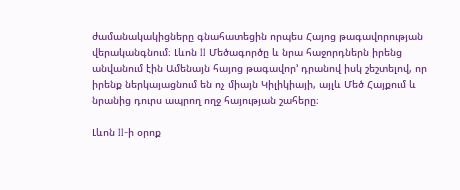ժամանակակիցները գնահատեցին որպես Հայոց թագավորության վերականգնում։ Լևոն II Մեծագործը և նրա հաջորդներն իրենց անվանում էին Ամենայն հայոց թագավոր’ դրանով իսկ շեշտելով, որ իրենք ներկայացնում են ոչ միայն Կիլիկիայի, այլև Մեծ Հայքում և նրանից դուրս ապրող ողջ հայության շահերը։

Լևոն II-ի օրոք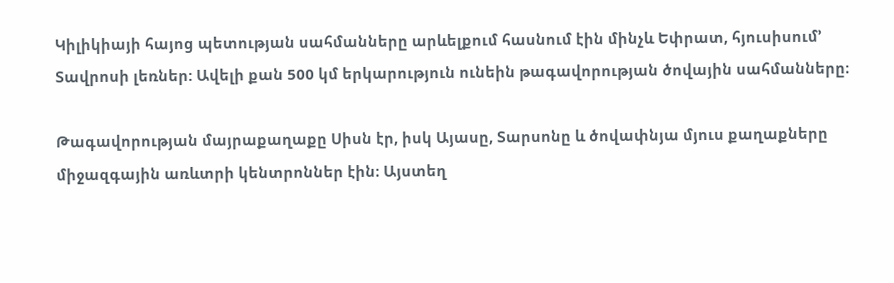Կիլիկիայի հայոց պետության սահմանները արևելքում հասնում էին մինչև Եփրատ, հյուսիսում’ Տավրոսի լեռներ: Ավելի քան 500 կմ երկարություն ունեին թագավորության ծովային սահմանները։

Թագավորության մայրաքաղաքը Սիսն էր, իսկ Այասը, Տարսոնը և ծովափնյա մյուս քաղաքները միջազգային առևտրի կենտրոններ էին։ Այստեղ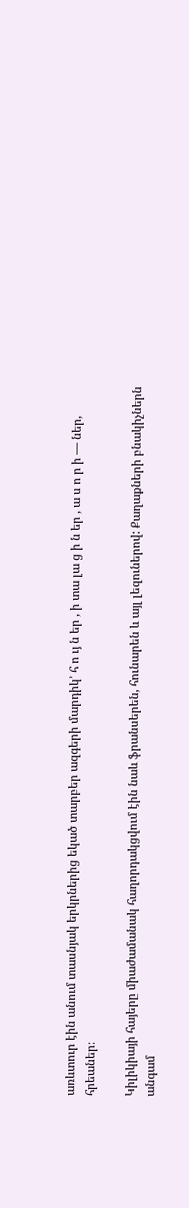առևտուր էին անում տասնյակ երկրներից եկած տարբեր ազգերի մարդիկ’ հ ո ւյ ն եր , ի տա լա ց ի ն եր , ա ս ո ր ի — ներ, հրեաներ։

Կիլիկիայի հայերը միաժամանակ հաղորդակցվում էին նաև ֆրանսերեն, հունարեն և այլ լեզուներով: Քաղաքների բնակիչներն անգամ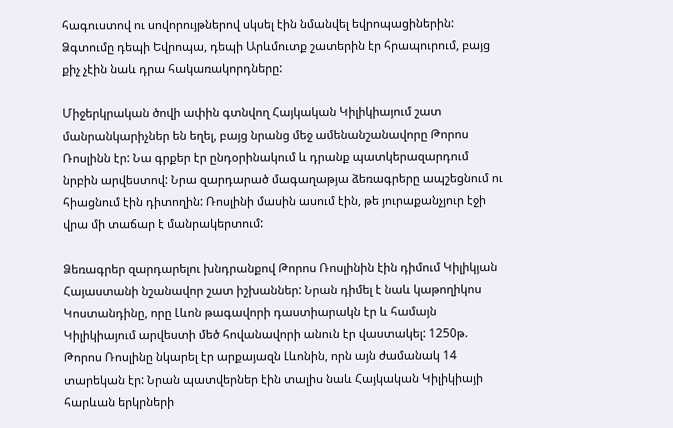հագուստով ու սովորույթներով սկսել էին նմանվել եվրոպացիներին: Ձգտումը դեպի Եվրոպա, դեպի Արևմուտք շատերին էր հրապուրում, բայց քիչ չէին նաև դրա հակառակորդները:

Միջերկրական ծովի ափին գտնվող Հայկական Կիլիկիայում շատ մանրանկարիչներ են եղել, բայց նրանց մեջ ամենանշանավորը Թորոս Ռոսլինն էր: Նա գրքեր էր ընդօրինակում և դրանք պատկերազարդում նրբին արվեստով: Նրա զարդարած մագաղաթյա ձեռագրերը ապշեցնում ու հիացնում էին դիտողին: Ռոսլինի մասին ասում էին, թե յուրաքանչյուր էջի վրա մի տաճար է մանրակերտում:

Ձեռագրեր զարդարելու խնդրանքով Թորոս Ռոսլինին էին դիմում Կիլիկյան Հայաստանի նշանավոր շատ իշխաններ: Նրան դիմել է նաև կաթողիկոս Կոստանդինը, որը Լևոն թագավորի դաստիարակն էր և համայն Կիլիկիայում արվեստի մեծ հովանավորի անուն էր վաստակել: 1250թ. Թորոս Ռոսլինը նկարել էր արքայազն Լևոնին, որն այն ժամանակ 14 տարեկան էր: Նրան պատվերներ էին տալիս նաև Հայկական Կիլիկիայի հարևան երկրների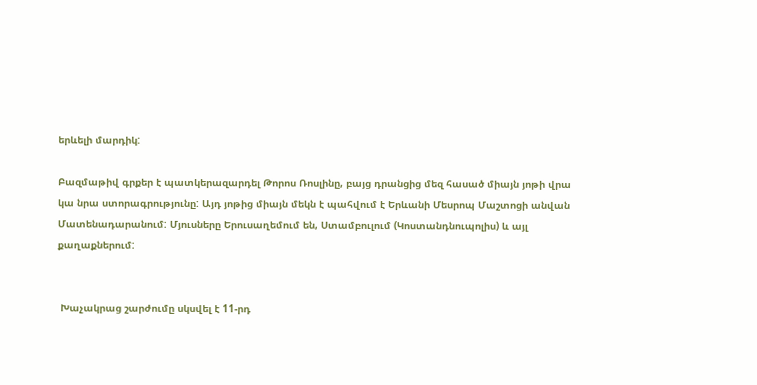երևելի մարդիկ:

Բազմաթիվ գրքեր է պատկերազարդել Թորոս Ռոսլինը, բայց դրանցից մեզ հասած միայն յոթի վրա կա նրա ստորագրությունը: Այդ յոթից միայն մեկն է պահվում է Երևանի Մեսրոպ Մաշտոցի անվան Մատենադարանում: Մյուսները Երուսաղեմում են, Ստամբուլում (Կոստանդնուպոլիս) և այլ քաղաքներում:


 Խաչակրաց շարժումը սկսվել է 11-րդ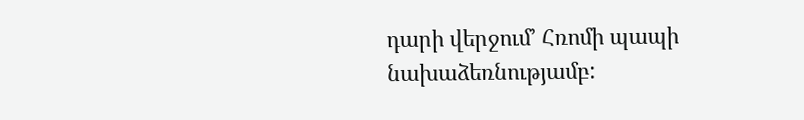դարի վերջում’ Հռոմի պապի նախաձեռնությամբ: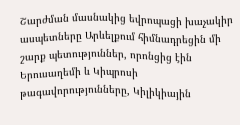Շարժման մասնակից եվրոպացի խաչակիր ասպետները Արևելքում հիմնադրեցին մի շարք պետություններ, որոնցից էին Երուսաղեմի և Կիպրոսի թագավորությունները, Կիլիկիային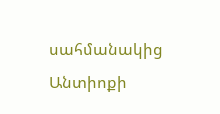սահմանակից Անտիոքի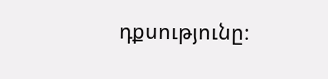դքսությունը։